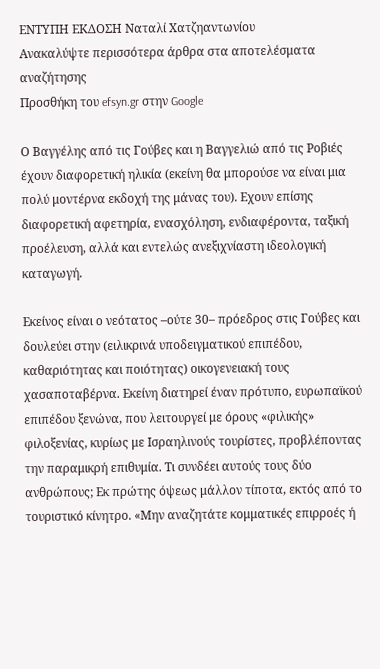ΕΝΤΥΠΗ ΕΚΔΟΣΗ Ναταλί Χατζηαντωνίου
Ανακαλύψτε περισσότερα άρθρα στα αποτελέσματα αναζήτησης
Προσθήκη του efsyn.gr στην Google

Ο Βαγγέλης από τις Γούβες και η Βαγγελιώ από τις Ροβιές έχουν διαφορετική ηλικία (εκείνη θα μπορούσε να είναι μια πολύ μοντέρνα εκδοχή της μάνας του). Εχουν επίσης διαφορετική αφετηρία, ενασχόληση, ενδιαφέροντα, ταξική προέλευση, αλλά και εντελώς ανεξιχνίαστη ιδεολογική καταγωγή.

Εκείνος είναι ο νεότατος –ούτε 30– πρόεδρος στις Γούβες και δουλεύει στην (ειλικρινά υποδειγματικού επιπέδου, καθαριότητας και ποιότητας) οικογενειακή τους χασαποταβέρνα. Εκείνη διατηρεί έναν πρότυπο, ευρωπαϊκού επιπέδου ξενώνα, που λειτουργεί με όρους «φιλικής» φιλοξενίας, κυρίως με Ισραηλινούς τουρίστες, προβλέποντας την παραμικρή επιθυμία. Τι συνδέει αυτούς τους δύο ανθρώπους; Εκ πρώτης όψεως μάλλον τίποτα, εκτός από το τουριστικό κίνητρο. «Μην αναζητάτε κομματικές επιρροές ή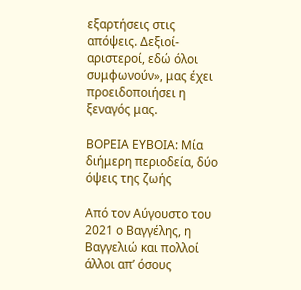εξαρτήσεις στις απόψεις. Δεξιοί-αριστεροί, εδώ όλοι συμφωνούν», μας έχει προειδοποιήσει η ξεναγός μας.

ΒΟΡΕΙΑ ΕΥΒΟΙΑ: Μία διήμερη περιοδεία, δύο όψεις της ζωής

Από τον Αύγουστο του 2021 ο Βαγγέλης, η Βαγγελιώ και πολλοί άλλοι απ’ όσους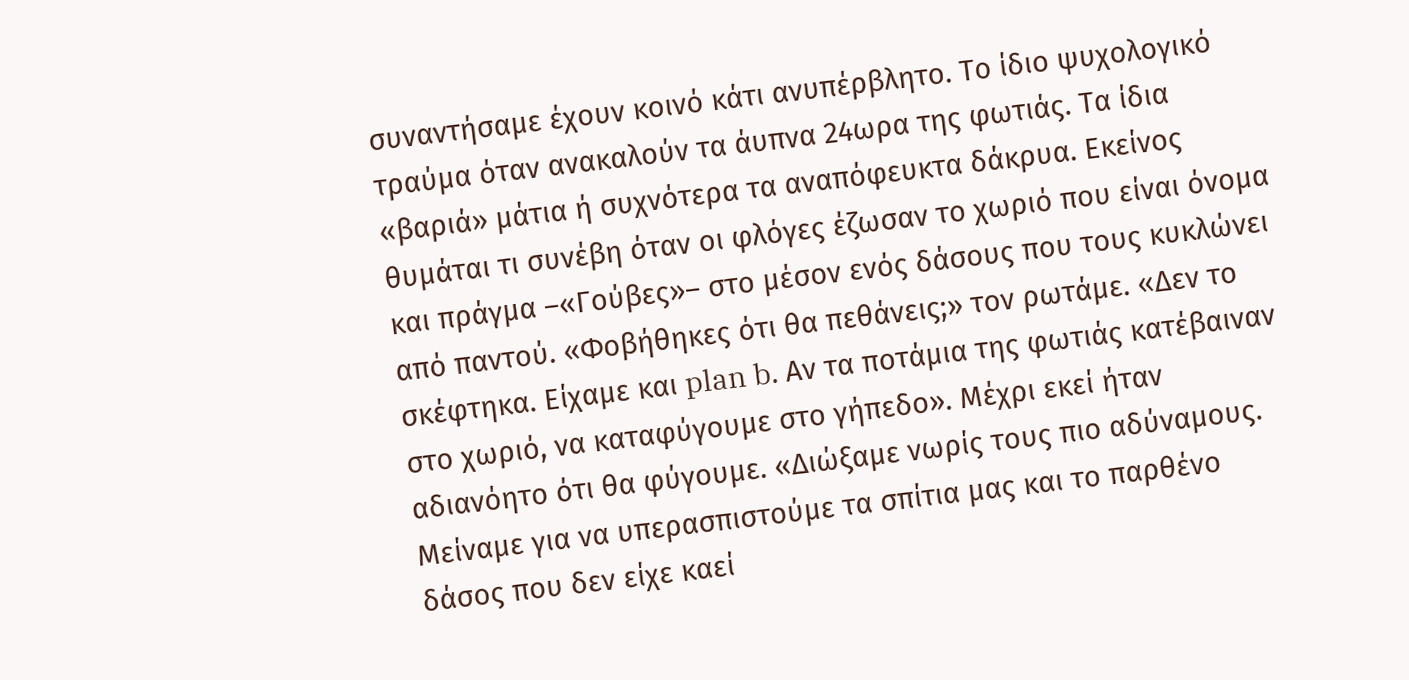συναντήσαμε έχουν κοινό κάτι ανυπέρβλητο. Το ίδιο ψυχολογικό τραύμα όταν ανακαλούν τα άυπνα 24ωρα της φωτιάς. Τα ίδια «βαριά» μάτια ή συχνότερα τα αναπόφευκτα δάκρυα. Εκείνος θυμάται τι συνέβη όταν οι φλόγες έζωσαν το χωριό που είναι όνομα και πράγμα –«Γούβες»– στο μέσον ενός δάσους που τους κυκλώνει από παντού. «Φοβήθηκες ότι θα πεθάνεις;» τον ρωτάμε. «Δεν το σκέφτηκα. Είχαμε και plan b. Αν τα ποτάμια της φωτιάς κατέβαιναν στο χωριό, να καταφύγουμε στο γήπεδο». Μέχρι εκεί ήταν αδιανόητο ότι θα φύγουμε. «Διώξαμε νωρίς τους πιο αδύναμους. Μείναμε για να υπερασπιστούμε τα σπίτια μας και το παρθένο δάσος που δεν είχε καεί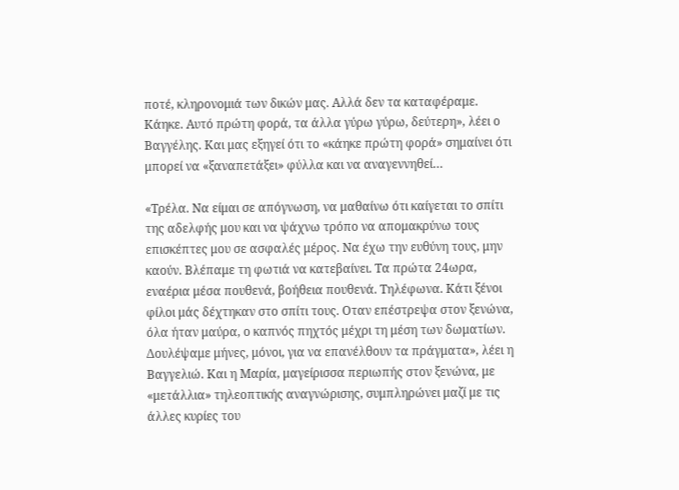ποτέ, κληρονομιά των δικών μας. Αλλά δεν τα καταφέραμε. Κάηκε. Αυτό πρώτη φορά, τα άλλα γύρω γύρω, δεύτερη», λέει ο Βαγγέλης. Και μας εξηγεί ότι το «κάηκε πρώτη φορά» σημαίνει ότι μπορεί να «ξαναπετάξει» φύλλα και να αναγεννηθεί…

«Τρέλα. Να είμαι σε απόγνωση, να μαθαίνω ότι καίγεται το σπίτι της αδελφής μου και να ψάχνω τρόπο να απομακρύνω τους επισκέπτες μου σε ασφαλές μέρος. Να έχω την ευθύνη τους, μην καούν. Βλέπαμε τη φωτιά να κατεβαίνει. Τα πρώτα 24ωρα, εναέρια μέσα πουθενά, βοήθεια πουθενά. Τηλέφωνα. Κάτι ξένοι φίλοι μάς δέχτηκαν στο σπίτι τους. Οταν επέστρεψα στον ξενώνα, όλα ήταν μαύρα, ο καπνός πηχτός μέχρι τη μέση των δωματίων. Δουλέψαμε μήνες, μόνοι, για να επανέλθουν τα πράγματα», λέει η Βαγγελιώ. Και η Μαρία, μαγείρισσα περιωπής στον ξενώνα, με «μετάλλια» τηλεοπτικής αναγνώρισης, συμπληρώνει μαζί με τις άλλες κυρίες του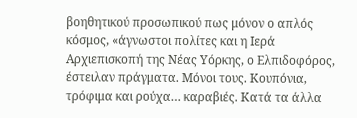βοηθητικού προσωπικού πως μόνον ο απλός κόσμος, «άγνωστοι πολίτες και η Ιερά Αρχιεπισκοπή της Νέας Υόρκης, ο Ελπιδοφόρος, έστειλαν πράγματα. Μόνοι τους. Κουπόνια, τρόφιμα και ρούχα… καραβιές. Κατά τα άλλα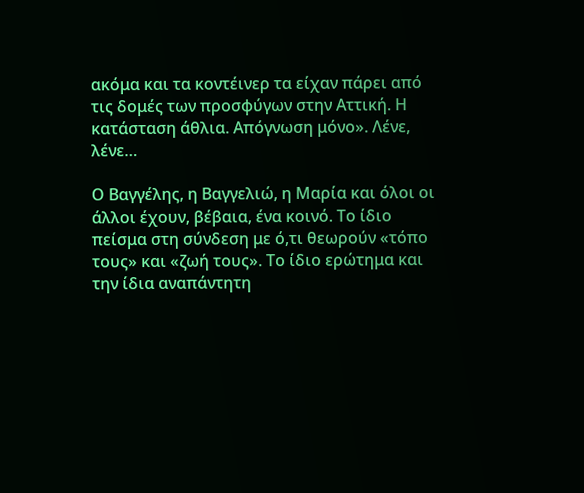ακόμα και τα κοντέινερ τα είχαν πάρει από τις δομές των προσφύγων στην Αττική. Η κατάσταση άθλια. Απόγνωση μόνο». Λένε, λένε…

Ο Βαγγέλης, η Βαγγελιώ, η Μαρία και όλοι οι άλλοι έχουν, βέβαια, ένα κοινό. Το ίδιο πείσμα στη σύνδεση με ό,τι θεωρούν «τόπο τους» και «ζωή τους». Το ίδιο ερώτημα και την ίδια αναπάντητη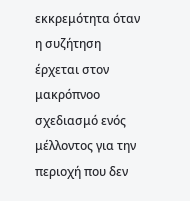εκκρεμότητα όταν η συζήτηση έρχεται στον μακρόπνοο σχεδιασμό ενός μέλλοντος για την περιοχή που δεν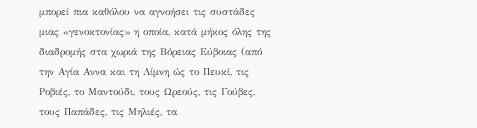μπορεί πια καθόλου να αγνοήσει τις συστάδες μιας «γενοκτονίας» η οποία, κατά μήκος όλης της διαδρομής στα χωριά της Βόρειας Εύβοιας (από την Αγία Αννα και τη Λίμνη ώς το Πευκί, τις Ροβιές, το Μαντούδι, τους Ωρεούς, τις Γούβες, τους Παπάδες, τις Μηλιές, τα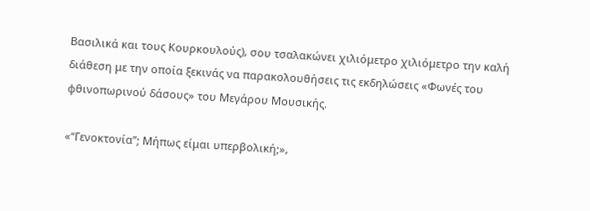Βασιλικά και τους Κουρκουλούς), σου τσαλακώνει χιλιόμετρο χιλιόμετρο την καλή διάθεση με την οποία ξεκινάς να παρακολουθήσεις τις εκδηλώσεις «Φωνές του φθινοπωρινού δάσους» του Μεγάρου Μουσικής.

«“Γενοκτονία”; Μήπως είμαι υπερβολική;»,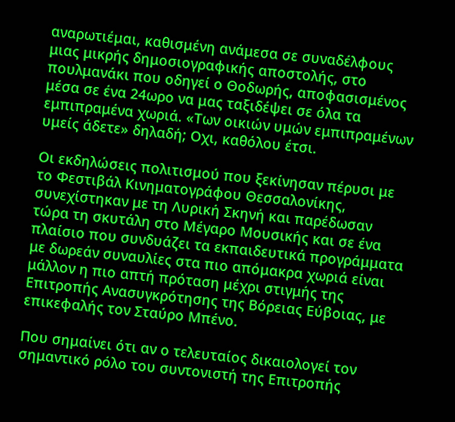αναρωτιέμαι, καθισμένη ανάμεσα σε συναδέλφους μιας μικρής δημοσιογραφικής αποστολής, στο πουλμανάκι που οδηγεί ο Θοδωρής, αποφασισμένος μέσα σε ένα 24ωρο να μας ταξιδέψει σε όλα τα εμπιπραμένα χωριά. «Των οικιών υμών εμπιπραμένων υμείς άδετε» δηλαδή; Οχι, καθόλου έτσι.

Οι εκδηλώσεις πολιτισμού που ξεκίνησαν πέρυσι με το Φεστιβάλ Κινηματογράφου Θεσσαλονίκης, συνεχίστηκαν με τη Λυρική Σκηνή και παρέδωσαν τώρα τη σκυτάλη στο Μέγαρο Μουσικής και σε ένα πλαίσιο που συνδυάζει τα εκπαιδευτικά προγράμματα με δωρεάν συναυλίες στα πιο απόμακρα χωριά είναι μάλλον η πιο απτή πρόταση μέχρι στιγμής της Επιτροπής Ανασυγκρότησης της Βόρειας Εύβοιας, με επικεφαλής τον Σταύρο Μπένο.

Που σημαίνει ότι αν ο τελευταίος δικαιολογεί τον σημαντικό ρόλο του συντονιστή της Επιτροπής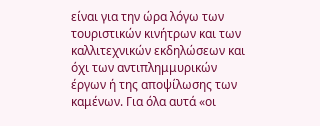είναι για την ώρα λόγω των τουριστικών κινήτρων και των καλλιτεχνικών εκδηλώσεων και όχι των αντιπλημμυρικών έργων ή της αποψίλωσης των καμένων. Για όλα αυτά «οι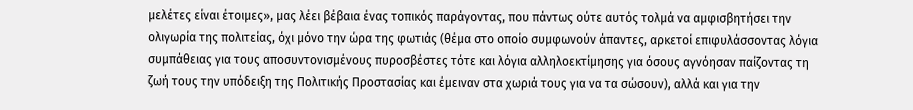μελέτες είναι έτοιμες», μας λέει βέβαια ένας τοπικός παράγοντας, που πάντως ούτε αυτός τολμά να αμφισβητήσει την ολιγωρία της πολιτείας, όχι μόνο την ώρα της φωτιάς (θέμα στο οποίο συμφωνούν άπαντες, αρκετοί επιφυλάσσοντας λόγια συμπάθειας για τους αποσυντονισμένους πυροσβέστες τότε και λόγια αλληλοεκτίμησης για όσους αγνόησαν παίζοντας τη ζωή τους την υπόδειξη της Πολιτικής Προστασίας και έμειναν στα χωριά τους για να τα σώσουν), αλλά και για την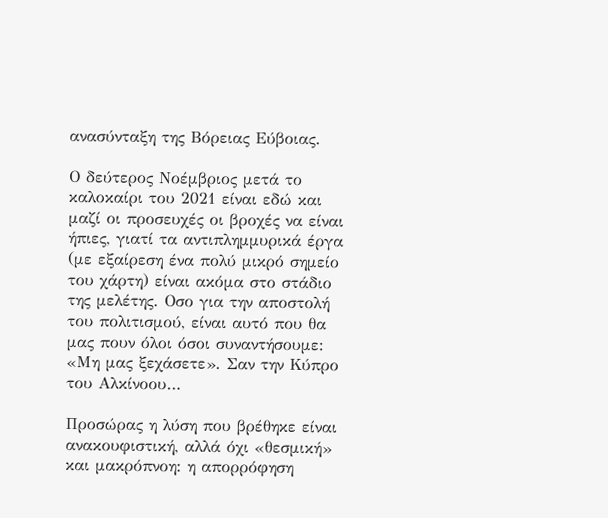ανασύνταξη της Βόρειας Εύβοιας.

Ο δεύτερος Νοέμβριος μετά το καλοκαίρι του 2021 είναι εδώ και μαζί οι προσευχές οι βροχές να είναι ήπιες, γιατί τα αντιπλημμυρικά έργα (με εξαίρεση ένα πολύ μικρό σημείο του χάρτη) είναι ακόμα στο στάδιο της μελέτης. Οσο για την αποστολή του πολιτισμού, είναι αυτό που θα μας πουν όλοι όσοι συναντήσουμε: «Μη μας ξεχάσετε». Σαν την Κύπρο του Αλκίνοου…

Προσώρας η λύση που βρέθηκε είναι ανακουφιστική, αλλά όχι «θεσμική» και μακρόπνοη: η απορρόφηση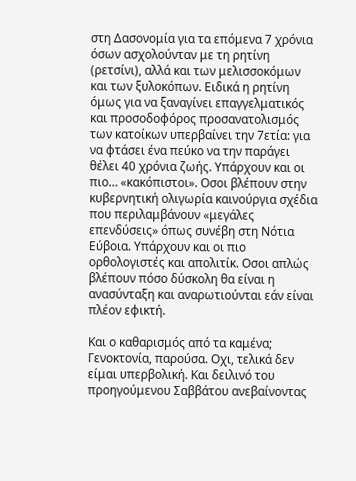στη Δασονομία για τα επόμενα 7 χρόνια όσων ασχολούνταν με τη ρητίνη (ρετσίνι), αλλά και των μελισσοκόμων και των ξυλοκόπων. Ειδικά η ρητίνη όμως για να ξαναγίνει επαγγελματικός και προσοδοφόρος προσανατολισμός των κατοίκων υπερβαίνει την 7ετία: για να φτάσει ένα πεύκο να την παράγει θέλει 40 χρόνια ζωής. Υπάρχουν και οι πιο… «κακόπιστοι». Οσοι βλέπουν στην κυβερνητική ολιγωρία καινούργια σχέδια που περιλαμβάνουν «μεγάλες επενδύσεις» όπως συνέβη στη Νότια Εύβοια. Υπάρχουν και οι πιο ορθολογιστές και απολιτίκ. Οσοι απλώς βλέπουν πόσο δύσκολη θα είναι η ανασύνταξη και αναρωτιούνται εάν είναι πλέον εφικτή.

Και ο καθαρισμός από τα καμένα; Γενοκτονία, παρούσα. Οχι, τελικά δεν είμαι υπερβολική. Και δειλινό του προηγούμενου Σαββάτου ανεβαίνοντας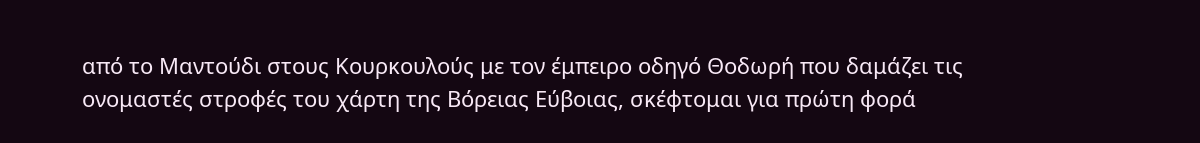από το Μαντούδι στους Κουρκουλούς με τον έμπειρο οδηγό Θοδωρή που δαμάζει τις ονομαστές στροφές του χάρτη της Βόρειας Εύβοιας, σκέφτομαι για πρώτη φορά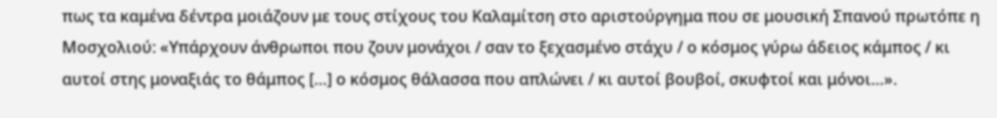πως τα καμένα δέντρα μοιάζουν με τους στίχους του Καλαμίτση στο αριστούργημα που σε μουσική Σπανού πρωτόπε η Μοσχολιού: «Υπάρχουν άνθρωποι που ζουν μονάχοι / σαν το ξεχασμένο στάχυ / ο κόσμος γύρω άδειος κάμπος / κι αυτοί στης μοναξιάς το θάμπος […] ο κόσμος θάλασσα που απλώνει / κι αυτοί βουβοί, σκυφτοί και μόνοι…».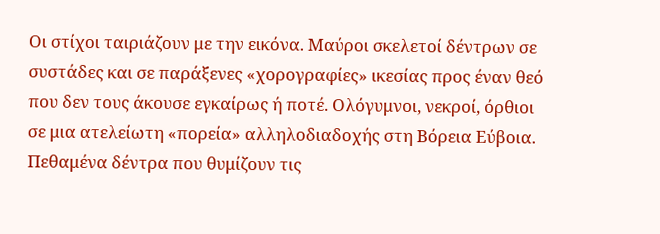Οι στίχοι ταιριάζουν με την εικόνα. Μαύροι σκελετοί δέντρων σε συστάδες και σε παράξενες «χορογραφίες» ικεσίας προς έναν θεό που δεν τους άκουσε εγκαίρως ή ποτέ. Ολόγυμνοι, νεκροί, όρθιοι σε μια ατελείωτη «πορεία» αλληλοδιαδοχής στη Βόρεια Εύβοια. Πεθαμένα δέντρα που θυμίζουν τις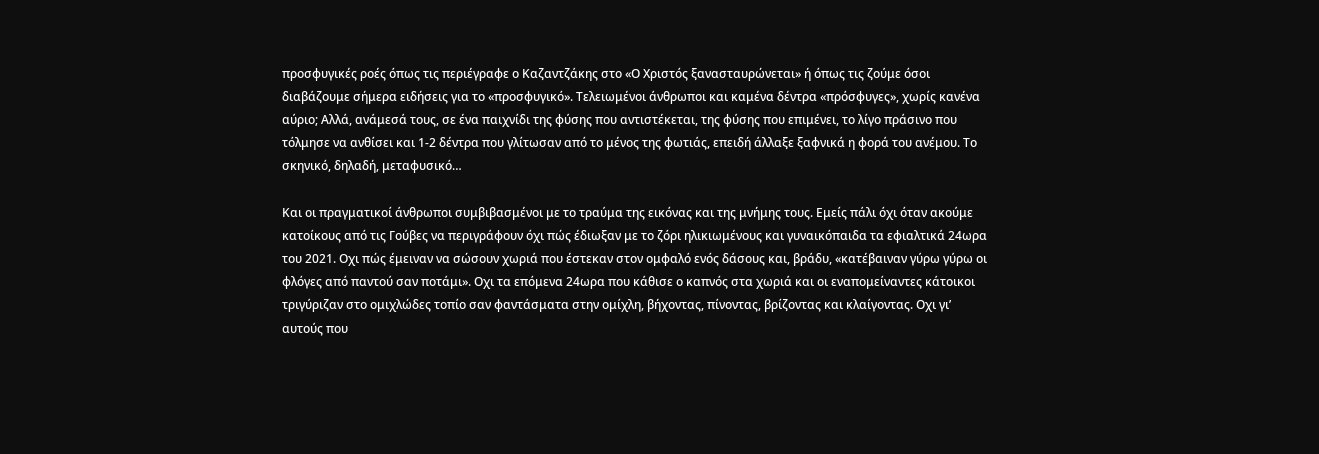προσφυγικές ροές όπως τις περιέγραφε ο Καζαντζάκης στο «Ο Χριστός ξανασταυρώνεται» ή όπως τις ζούμε όσοι διαβάζουμε σήμερα ειδήσεις για το «προσφυγικό». Τελειωμένοι άνθρωποι και καμένα δέντρα «πρόσφυγες», χωρίς κανένα αύριο; Αλλά, ανάμεσά τους, σε ένα παιχνίδι της φύσης που αντιστέκεται, της φύσης που επιμένει, το λίγο πράσινο που τόλμησε να ανθίσει και 1-2 δέντρα που γλίτωσαν από το μένος της φωτιάς, επειδή άλλαξε ξαφνικά η φορά του ανέμου. Το σκηνικό, δηλαδή, μεταφυσικό…

Και οι πραγματικοί άνθρωποι συμβιβασμένοι με το τραύμα της εικόνας και της μνήμης τους. Εμείς πάλι όχι όταν ακούμε κατοίκους από τις Γούβες να περιγράφουν όχι πώς έδιωξαν με το ζόρι ηλικιωμένους και γυναικόπαιδα τα εφιαλτικά 24ωρα του 2021. Οχι πώς έμειναν να σώσουν χωριά που έστεκαν στον ομφαλό ενός δάσους και, βράδυ, «κατέβαιναν γύρω γύρω οι φλόγες από παντού σαν ποτάμι». Οχι τα επόμενα 24ωρα που κάθισε ο καπνός στα χωριά και οι εναπομείναντες κάτοικοι τριγύριζαν στο ομιχλώδες τοπίο σαν φαντάσματα στην ομίχλη, βήχοντας, πίνοντας, βρίζοντας και κλαίγοντας. Οχι γι’ αυτούς που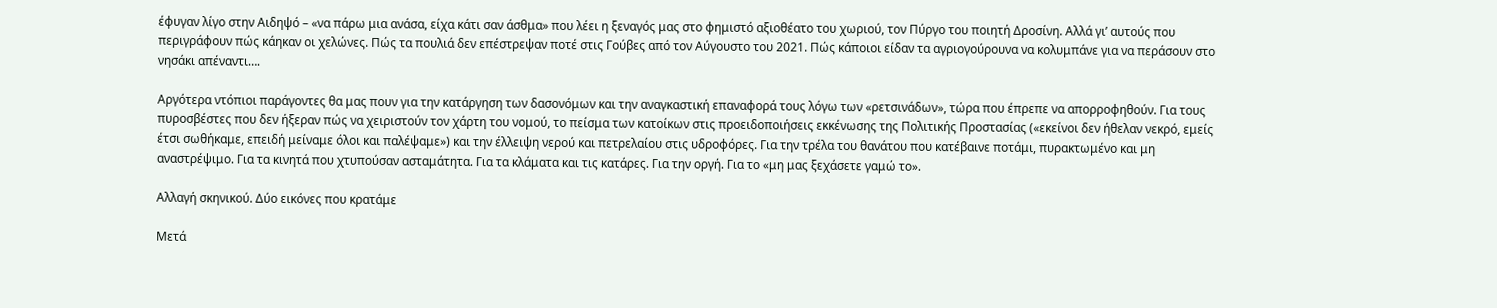έφυγαν λίγο στην Αιδηψό – «να πάρω μια ανάσα, είχα κάτι σαν άσθμα» που λέει η ξεναγός μας στο φημιστό αξιοθέατο του χωριού, τον Πύργο του ποιητή Δροσίνη. Αλλά γι’ αυτούς που περιγράφουν πώς κάηκαν οι χελώνες. Πώς τα πουλιά δεν επέστρεψαν ποτέ στις Γούβες από τον Αύγουστο του 2021. Πώς κάποιοι είδαν τα αγριογούρουνα να κολυμπάνε για να περάσουν στο νησάκι απέναντι….

Αργότερα ντόπιοι παράγοντες θα μας πουν για την κατάργηση των δασονόμων και την αναγκαστική επαναφορά τους λόγω των «ρετσινάδων», τώρα που έπρεπε να απορροφηθούν. Για τους πυροσβέστες που δεν ήξεραν πώς να χειριστούν τον χάρτη του νομού, το πείσμα των κατοίκων στις προειδοποιήσεις εκκένωσης της Πολιτικής Προστασίας («εκείνοι δεν ήθελαν νεκρό, εμείς έτσι σωθήκαμε, επειδή μείναμε όλοι και παλέψαμε») και την έλλειψη νερού και πετρελαίου στις υδροφόρες. Για την τρέλα του θανάτου που κατέβαινε ποτάμι, πυρακτωμένο και μη αναστρέψιμο. Για τα κινητά που χτυπούσαν ασταμάτητα. Για τα κλάματα και τις κατάρες. Για την οργή. Για το «μη μας ξεχάσετε γαμώ το».

Αλλαγή σκηνικού. Δύο εικόνες που κρατάμε

Μετά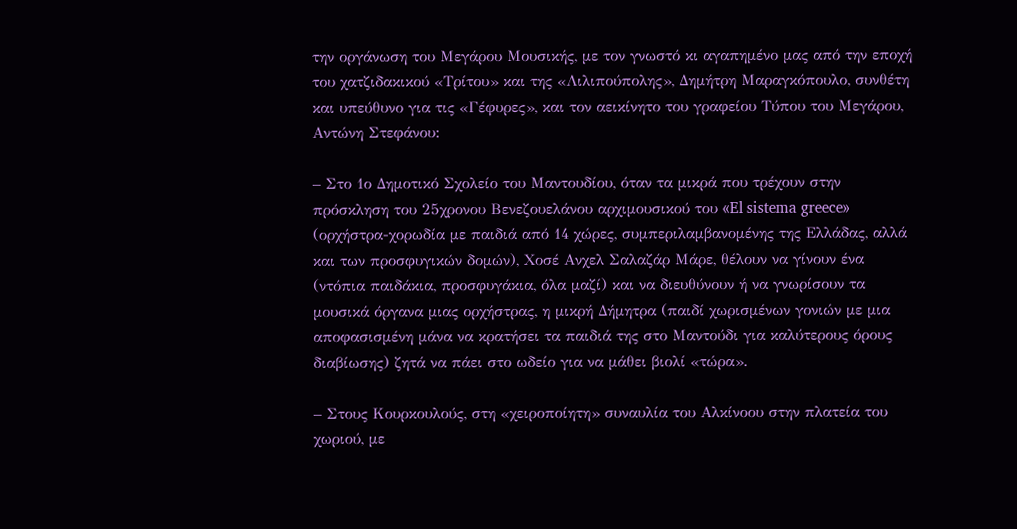την οργάνωση του Μεγάρου Μουσικής, με τον γνωστό κι αγαπημένο μας από την εποχή του χατζιδακικού «Τρίτου» και της «Λιλιπούπολης», Δημήτρη Μαραγκόπουλο, συνθέτη και υπεύθυνο για τις «Γέφυρες», και τον αεικίνητο του γραφείου Τύπου του Μεγάρου, Αντώνη Στεφάνου:

– Στο 1ο Δημοτικό Σχολείο του Μαντουδίου, όταν τα μικρά που τρέχουν στην πρόσκληση του 25χρονου Βενεζουελάνου αρχιμουσικού του «El sistema greece» (ορχήστρα-χορωδία με παιδιά από 14 χώρες, συμπεριλαμβανομένης της Ελλάδας, αλλά και των προσφυγικών δομών), Χοσέ Ανχελ Σαλαζάρ Μάρε, θέλουν να γίνουν ένα (ντόπια παιδάκια, προσφυγάκια, όλα μαζί) και να διευθύνουν ή να γνωρίσουν τα μουσικά όργανα μιας ορχήστρας, η μικρή Δήμητρα (παιδί χωρισμένων γονιών με μια αποφασισμένη μάνα να κρατήσει τα παιδιά της στο Μαντούδι για καλύτερους όρους διαβίωσης) ζητά να πάει στο ωδείο για να μάθει βιολί «τώρα».

– Στους Κουρκουλούς, στη «χειροποίητη» συναυλία του Αλκίνοου στην πλατεία του χωριού, με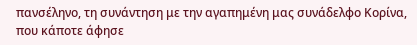πανσέληνο, τη συνάντηση με την αγαπημένη μας συνάδελφο Κορίνα, που κάποτε άφησε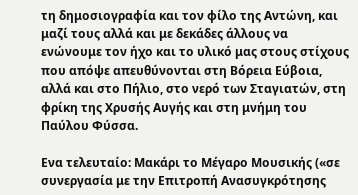τη δημοσιογραφία και τον φίλο της Αντώνη, και μαζί τους αλλά και με δεκάδες άλλους να ενώνουμε τον ήχο και το υλικό μας στους στίχους που απόψε απευθύνονται στη Βόρεια Εύβοια, αλλά και στο Πήλιο, στο νερό των Σταγιατών, στη φρίκη της Χρυσής Αυγής και στη μνήμη του Παύλου Φύσσα.

Ενα τελευταίο: Μακάρι το Μέγαρο Μουσικής («σε συνεργασία με την Επιτροπή Ανασυγκρότησης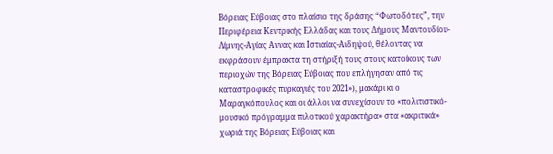Βόρειας Εύβοιας στο πλαίσιο της δράσης “Φωτοδότες”, την Περιφέρεια Κεντρικής Ελλάδας και τους Δήμους Μαντουδίου-Λίμνης-Αγίας Αννας και Ιστιαίας-Αιδηψού, θέλοντας να εκφράσουν έμπρακτα τη στήριξή τους στους κατοίκους των περιοχών της Βόρειας Εύβοιας που επλήγησαν από τις καταστροφικές πυρκαγιές του 2021»), μακάρι κι ο Μαραγκόπουλος και οι άλλοι να συνεχίσουν το «πολιτιστικό-μουσικό πρόγραμμα πιλοτικού χαρακτήρα» στα «ακριτικά» χωριά της Βόρειας Εύβοιας και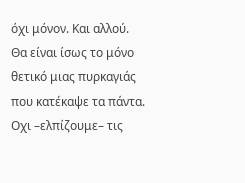όχι μόνον. Και αλλού. Θα είναι ίσως το μόνο θετικό μιας πυρκαγιάς που κατέκαψε τα πάντα. Οχι –ελπίζουμε– τις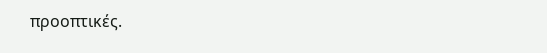προοπτικές.